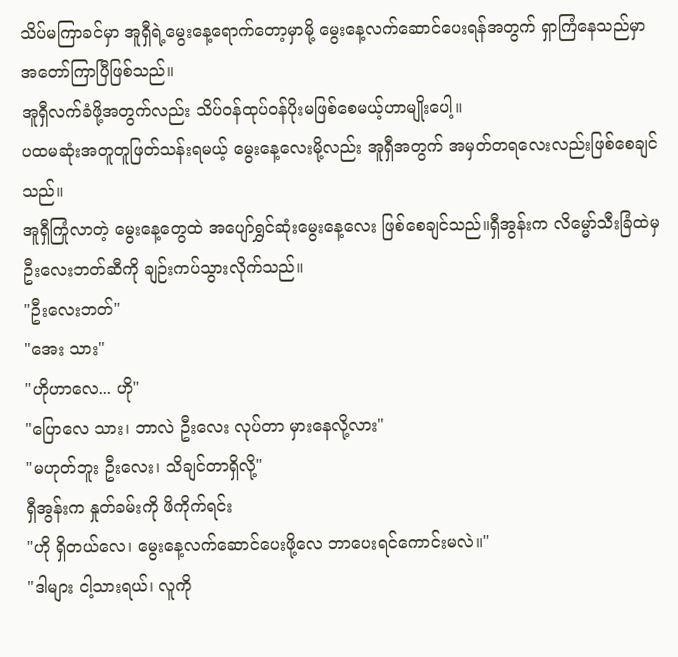သိပ်မကြာခင်မှာ အူရှီရဲ့မွေးနေ့ရောက်တော့မှာမို့ မွေးနေ့လက်ဆောင်ပေးရန်အတွက် ရှာကြံနေသည်မှာ အတော်ကြာပြီဖြစ်သည်။
အူရှီလက်ခံဖို့အတွက်လည်း သိပ်ဝန်ထုပ်ဝန်ပိုးမဖြစ်စေမယ့်ဟာမျိုးပေါ့။
ပထမဆုံးအတူတူဖြတ်သန်းရမယ့် မွေးနေ့လေးမို့လည်း အူရှီအတွက် အမှတ်တရလေးလည်းဖြစ်စေချင်သည်။
အူရှီကြုံလာတဲ့ မွေးနေ့တွေထဲ အပျော်ရွှင်ဆုံးမွေးနေ့လေး ဖြစ်စေချင်သည်။ရှီအွန်းက လိမ္မော်သီးခြံထဲမှ ဦးလေးဘတ်ဆီကို ချဉ်းကပ်သွားလိုက်သည်။
"ဦးလေးဘတ်"
"အေး သား"
"ဟိုဟာလေ... ဟို"
"ပြောလေ သား၊ ဘာလဲ ဦးလေး လုပ်တာ မှားနေလို့လား"
"မဟုတ်ဘူး ဦးလေး၊ သိချင်တာရှိလို့"
ရှီအွန်းက နှုတ်ခမ်းကို ဖိကိုက်ရင်း
"ဟို ရှိတယ်လေ၊ မွေးနေ့လက်ဆောင်ပေးဖို့လေ ဘာပေးရင်ကောင်းမလဲ။"
"ဒါများ ငါ့သားရယ်၊ လူကို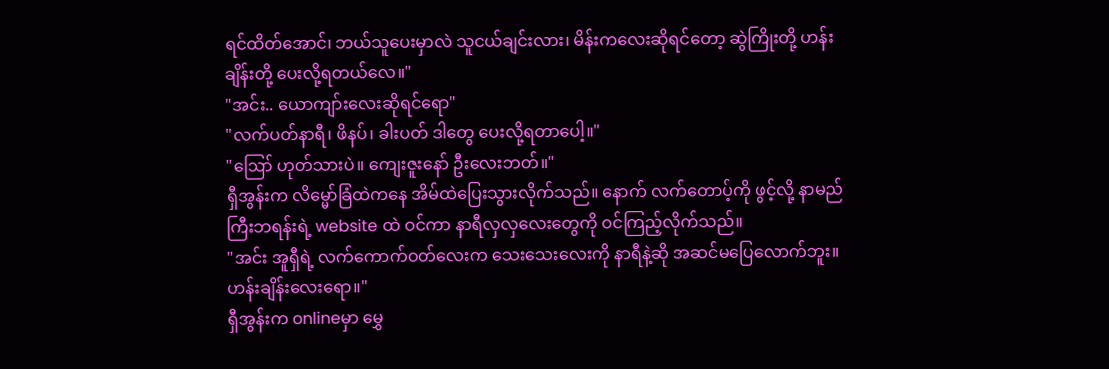ရင်ထိတ်အောင်၊ ဘယ်သူပေးမှာလဲ သူငယ်ချင်းလား၊ မိန်းကလေးဆိုရင်တော့ ဆွဲကြိုးတို့ ဟန်းချိန်းတို့ ပေးလို့ရတယ်လေ။"
"အင်း.. ယောကျာ်းလေးဆိုရင်ရော"
"လက်ပတ်နာရီ၊ ဖိနပ်၊ ခါးပတ် ဒါတွေ ပေးလို့ရတာပေါ့။"
"ဪ ဟုတ်သားပဲ။ ကျေးဇူးနော် ဦးလေးဘတ်။"
ရှီအွန်းက လိမ္မော်ခြံထဲကနေ အိမ်ထဲပြေးသွားလိုက်သည်။ နောက် လက်တောပ့်ကို ဖွင့်လို့ နာမည်ကြီးဘရန်းရဲ့ website ထဲ ဝင်ကာ နာရီလှလှလေးတွေကို ဝင်ကြည့်လိုက်သည်။
"အင်း အူရှီရဲ့ လက်ကောက်ဝတ်လေးက သေးသေးလေးကို နာရီနဲ့ဆို အဆင်မပြေလောက်ဘူး။ ဟန်းချိန်းလေးရော။"
ရှီအွန်းက onlineမှာ မွှေ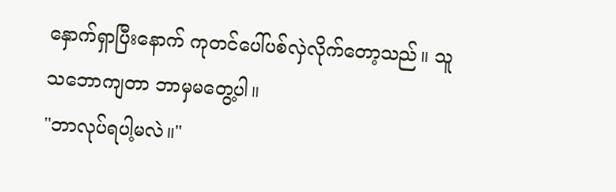နှောက်ရှာပြီးနောက် ကုတင်ပေါ်ပစ်လှဲလိုက်တော့သည်။ သူ သဘောကျတာ ဘာမှမတွေ့ပါ။
"ဘာလုပ်ရပါ့မလဲ။"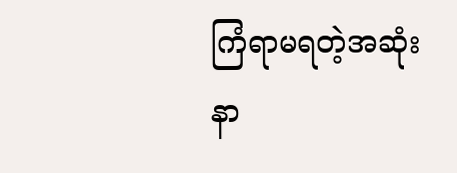ကြံရာမရတဲ့အဆုံး နာ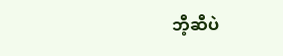ဘီ့ဆီပဲ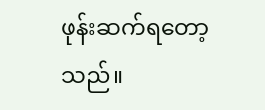ဖုန်းဆက်ရတော့သည်။